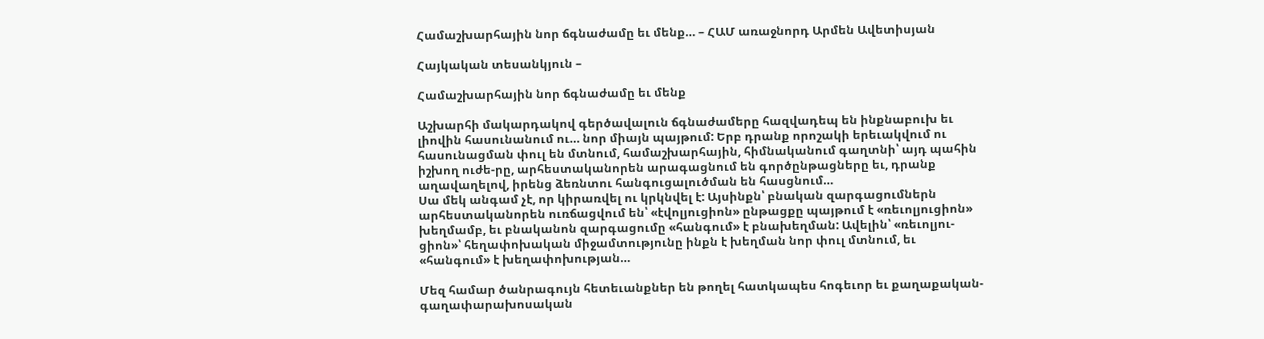Համաշխարհային նոր ճգնաժամը եւ մենք… – ՀԱՄ առաջնորդ Արմեն Ավետիսյան

Հայկական տեսանկյուն –

Համաշխարհային նոր ճգնաժամը եւ մենք

Աշխարհի մակարդակով գերծավալուն ճգնաժամերը հազվադեպ են ինքնաբուխ եւ լիովին հասունանում ու… նոր միայն պայթում: Երբ դրանք որոշակի երեւակվում ու հասունացման փուլ են մտնում, համաշխարհային, հիմնականում գաղտնի՝ այդ պահին իշխող ուժե-րը, արհեստականորեն արագացնում են գործընթացները եւ, դրանք աղավաղելով, իրենց ձեռնտու հանգուցալուծման են հասցնում…
Սա մեկ անգամ չէ, որ կիրառվել ու կրկնվել է: Այսինքն՝ բնական զարգացումներն արհեստականորեն ուռճացվում են՝ «էվոլյուցիոն» ընթացքը պայթում է «ռեւոլյուցիոն» խեղմամբ, եւ բնականոն զարգացումը «հանգում» է բնախեղման: Ավելին՝ «ռեւոլյու-ցիոն»՝ հեղափոխական միջամտությունը ինքն է խեղման նոր փուլ մտնում, եւ «հանգում» է խեղափոխության…

Մեզ համար ծանրագույն հետեւանքներ են թողել հատկապես հոգեւոր եւ քաղաքական-գաղափարախոսական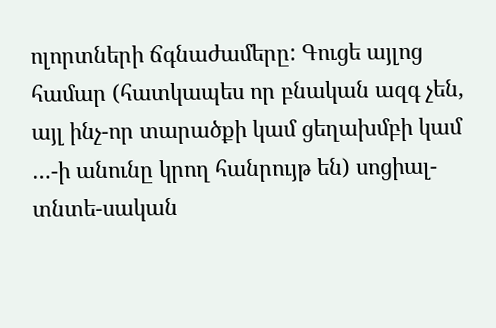ոլորտների ճգնաժամերը: Գուցե այլոց համար (հատկապես որ բնական ազգ չեն, այլ ինչ-որ տարածքի կամ ցեղախմբի կամ …-ի անունը կրող հանրույթ են) սոցիալ-տնտե-սական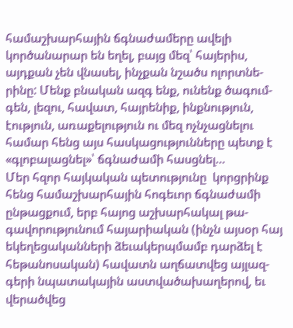համաշխարհային ճգնաժամերը ավելի կործանարար են եղել, բայց մեզ՝ հայերիս, այդքան չեն վնասել, ինչքան նշածս ոլորտնե-րինը: Մենք բնական ազգ ենք, ունենք ծագում-գեն, լեզու, հավատ, հայրենիք, ինքնություն, էություն, առաքելություն ու մեզ ոչնչացնելու համար հենց այս հասկացությունները պետք է «գլոբալացնել»՝ ճգնաժամի հասցնել…
Մեր հզոր հայկական պետությունը  կորցրինք հենց համաշխարհային հոգեւոր ճգնաժամի ընթացքում, երբ հայոց աշխարհակալ թա-գավորությունում հայարիական (ինչն այսօր հայ եկեղեցականների ձեւակերպմամբ դարձել է հեթանոսական) հավատն աղճատվեց այլազ-գերի նպատակային աստվածախաղերով, եւ վերածվեց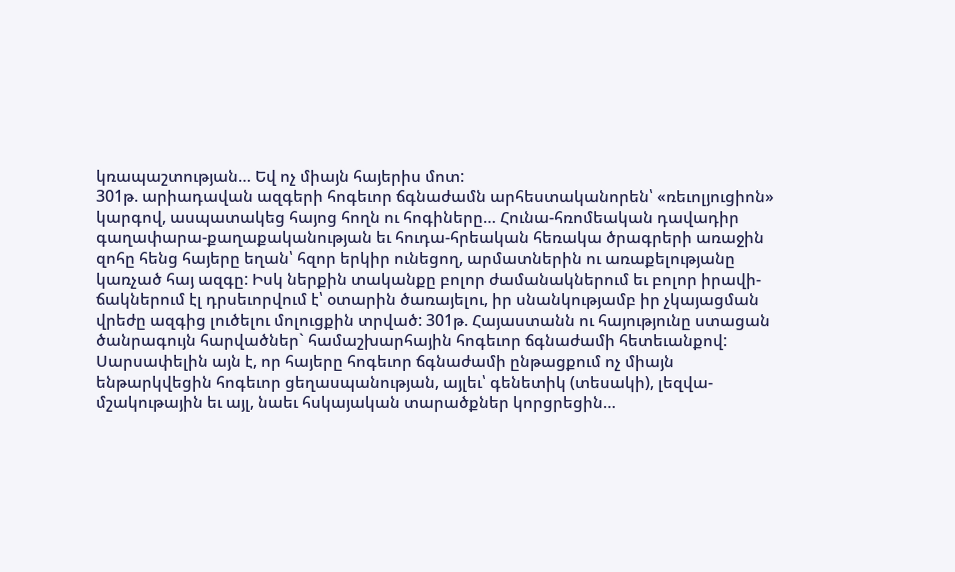կռապաշտության… Եվ ոչ միայն հայերիս մոտ:
301թ. արիադավան ազգերի հոգեւոր ճգնաժամն արհեստականորեն՝ «ռեւոլյուցիոն» կարգով, ասպատակեց հայոց հողն ու հոգիները… Հունա-հռոմեական դավադիր գաղափարա-քաղաքականության եւ հուդա-հրեական հեռակա ծրագրերի առաջին զոհը հենց հայերը եղան՝ հզոր երկիր ունեցող, արմատներին ու առաքելությանը կառչած հայ ազգը: Իսկ ներքին տականքը բոլոր ժամանակներում եւ բոլոր իրավի-ճակներում էլ դրսեւորվում է՝ օտարին ծառայելու, իր սնանկությամբ իր չկայացման վրեժը ազգից լուծելու մոլուցքին տրված: 301թ. Հայաստանն ու հայությունը ստացան ծանրագույն հարվածներ` համաշխարհային հոգեւոր ճգնաժամի հետեւանքով: Սարսափելին այն է, որ հայերը հոգեւոր ճգնաժամի ընթացքում ոչ միայն ենթարկվեցին հոգեւոր ցեղասպանության, այլեւ՝ գենետիկ (տեսակի), լեզվա-մշակութային եւ այլ, նաեւ հսկայական տարածքներ կորցրեցին…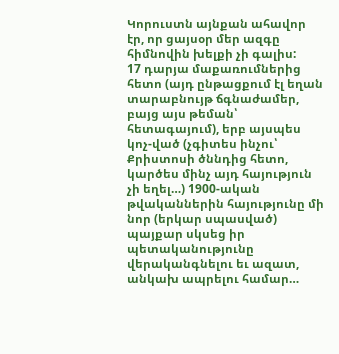Կորուստն այնքան ահավոր էր, որ ցայսօր մեր ազգը հիմնովին խելքի չի գալիս:
17 դարյա մաքառումներից հետո (այդ ընթացքում էլ եղան տարաբնույթ ճգնաժամեր, բայց այս թեման՝ հետագայում), երբ այսպես կոչ-ված (չգիտես ինչու՝ Քրիստոսի ծննդից հետո, կարծես մինչ այդ հայություն չի եղել…) 1900-ական թվականներին հայությունը մի նոր (երկար սպասված) պայքար սկսեց իր պետականությունը վերականգնելու եւ ազատ, անկախ ապրելու համար…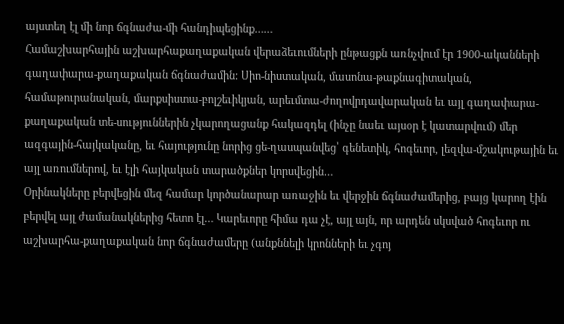այստեղ էլ մի նոր ճգնաժա-մի հանդիպեցինք……
Համաշխարհային աշխարհաքաղաքական վերաձեւումների ընթացքն առնչվում էր 1900-ականների գաղափարա-քաղաքական ճգնաժամին: Սիո-նիստական, մասոնա-թաքնագիտական, համաթուրանական, մարքսիստա-բոլշեւիկյան, արեւմտա-ժողովրդավարական եւ այլ գաղափարա-քաղաքական տե-սություններին չկարողացանք հակազդել (ինչը նաեւ այսօր է կատարվում) մեր ազգային-հայկականը, եւ հայությունը նորից ցե-ղասպանվեց՝ գենետիկ, հոգեւոր, լեզվա-մշակութային եւ այլ առումներով, եւ էլի հայկական տարածքներ կորսվեցին…
Օրինակները բերվեցին մեզ համար կործանարար առաջին եւ վերջին ճգնաժամերից, բայց կարող էին բերվել այլ ժամանակներից հետո էլ… Կարեւորը հիմա դա չէ, այլ այն, որ արդեն սկսված հոգեւոր ու աշխարհա-քաղաքական նոր ճգնաժամերը (անքննելի կրոնների եւ չգոյ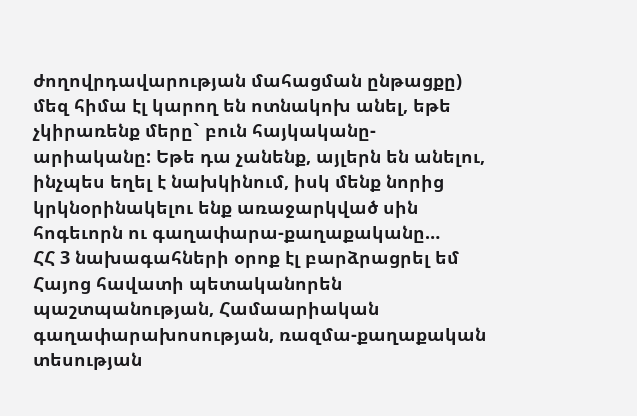ժողովրդավարության մահացման ընթացքը) մեզ հիմա էլ կարող են ոտնակոխ անել, եթե չկիրառենք մերը` բուն հայկականը-արիականը: Եթե դա չանենք, այլերն են անելու, ինչպես եղել է նախկինում, իսկ մենք նորից կրկնօրինակելու ենք առաջարկված սին հոգեւորն ու գաղափարա-քաղաքականը…
ՀՀ 3 նախագահների օրոք էլ բարձրացրել եմ Հայոց հավատի պետականորեն պաշտպանության, Համաարիական գաղափարախոսության, ռազմա-քաղաքական տեսության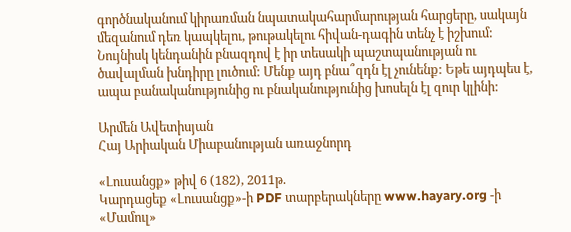գործնականում կիրառման նպատակահարմարության հարցերը, սակայն մեզանում դեռ կապկելու, թութակելու հիվան-դագին տենչ է իշխում:
Նույնիսկ կենդանին բնազդով է իր տեսակի պաշտպանության ու ծավալման խնդիրը լուծում: Մենք այդ բնա՞զդն էլ չունենք: Եթե այդպես է, ապա բանականությունից ու բնականությունից խոսելն էլ զուր կլինի:

Արմեն Ավետիսյան
Հայ Արիական Միաբանության առաջնորդ

«Լուսանցք» թիվ 6 (182), 2011թ.
Կարդացեք «Լուսանցք»-ի PDF տարբերակները www.hayary.org -ի «Մամուլ»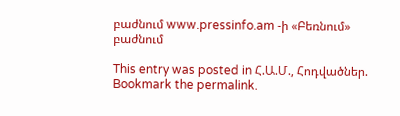բաժնում www.pressinfo.am -ի «Բեռնում» բաժնում

This entry was posted in Հ.Ա.Մ., Հոդվածներ. Bookmark the permalink.